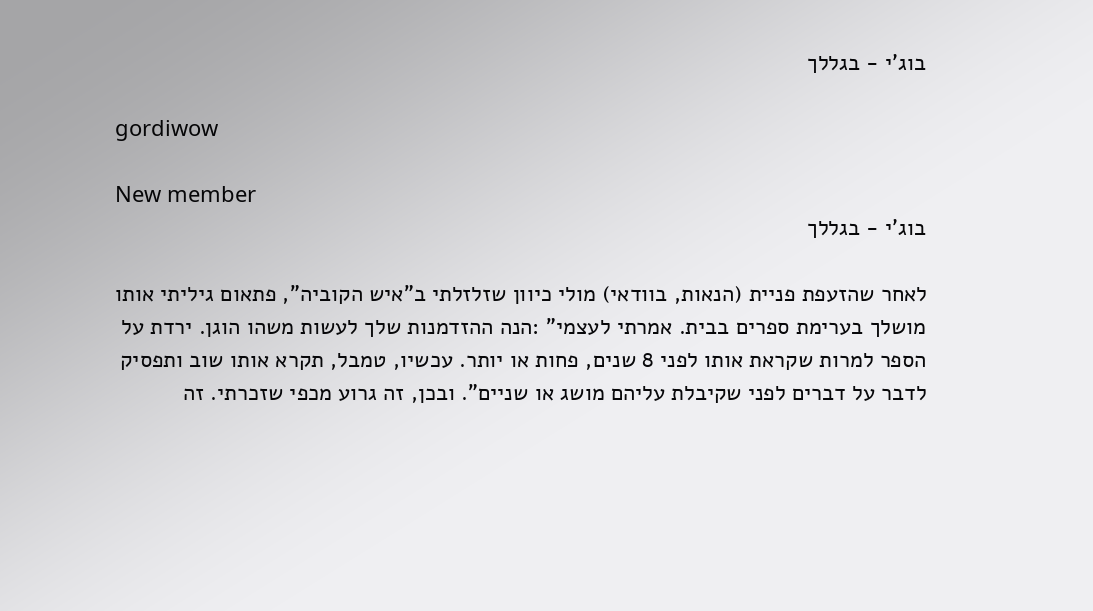בוג'י - בגללך

gordiwow

New member
בוג'י - בגללך

לאחר שהזעפת פניית (הנאות, בוודאי) מולי כיוון שזלזלתי ב"איש הקוביה", פתאום גיליתי אותו מושלך בערימת ספרים בבית. אמרתי לעצמי" :הנה ההזדמנות שלך לעשות משהו הוגן. ירדת על הספר למרות שקראת אותו לפני 8 שנים, פחות או יותר. עכשיו, טמבל, תקרא אותו שוב ותפסיק לדבר על דברים לפני שקיבלת עליהם מושג או שניים". ובכן, זה גרוע מכפי שזכרתי. זה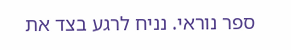ספר נוראי. נניח לרגע בצד את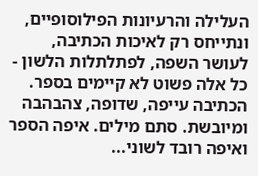העלילה והרעיונות הפילוסופיים, ונתייחס רק לאיכות הכתיבה, לעושר השפה, לפתלתלות הלשון - כל אלה פשוט לא קיימים בספר. הכתיבה עייפה, שדופה, צהבהבה ומיובשת. סתם מילים. איפה הספר ואיפה רובד לשוני...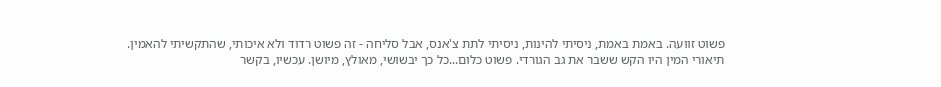פשוט זוועה. באמת באמת, ניסיתי להינות, ניסיתי לתת צ'אנס, אבל סליחה - זה פשוט רדוד ולא איכותי, שהתקשיתי להאמין. תיאורי המין היו הקש ששבר את גב הגורדי. פשוט כלום...כל כך יבשושי, מאולץ, מיושן. עכשיו, בקשר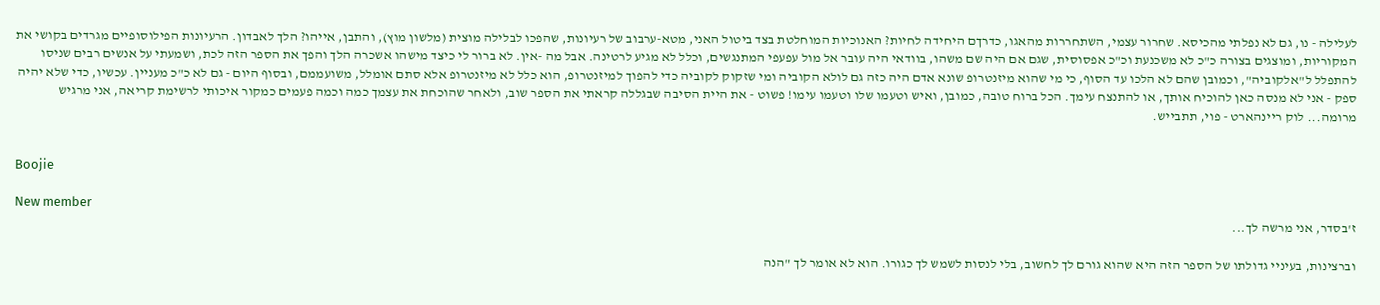לעלילה - נו, גם לא נפלתי מהכיסא. שחרור עצמי, השתחררות מהאגו, כדרךם היחידה לחיות? האנוכיות המוחלטת בצד ביטול האני, מטא-ערבוב של רעיונות, שהפכו לבלילה מוצית (מלשון מוץ), והתבן, אייהו? הלך לאבדון. הרעיונות הפילוסופיים מגרדים בקושי את המקוריות, ומוצגים בצורה כ"כ לא משכנעת וכ"כ אפסוסית, שגם אם היה שם משהו, בוודאי היה עובר אל מול עפעפי המתנגשים, וכלל לא מגיע לרטינה. אבל מה -אין. לא ברור לי כיצד מישהו אשכרה הלך והפך את הספר הזה לכת, ושמעתי על אנשים רבים שניסו להתפלל ל"אלקוביה", וכמובן שהם לא הלכו עד הסוף, כי מי שהוא מיזנטרופ שונא אדם היה כזה גם לולא הקוביה ומי שזקוק לקוביה כדי להפוך למיזנטרופ, הוא כלל לא מיזנטרופ אלא סתם אומלל, משועממם, ובסוף היום - גם לא כ"כ מעניין. עכשיו, כדי שלא יהיה ספק - אני לא מנסה כאן להוכיח אותך, או להתנצח עימך. הכל ברוח טובה, כמובן, ואיש וטעמו שלו וטעמו עימו! פשוט - את היית הסיבה שבגללה קראתי את הספר שוב, ולאחר שהוכחת את עצמך כמה וכמה פעמים כמקור איכותי לרשימת קריאה, אני מרגיש מרומה... לוק ריינהארט - פוי, תתבייש.


Boojie

New member
ז'בסדר, אני מרשה לך...

וברצינות, בעיניי גדולתו של הספר הזה היא שהוא גורם לך לחשוב, בלי לנסות לשמש לך כגורו. הוא לא אומר לך "הנה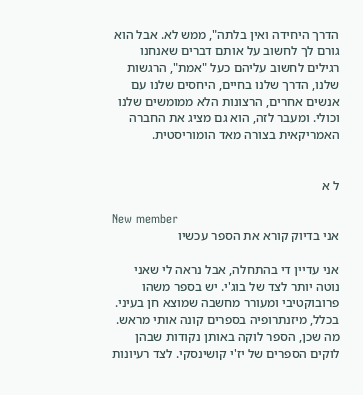הדרך היחידה ואין בלתה", ממש לא. אבל הוא גורם לך לחשוב על אותם דברים שאנחנו רגילים לחשוב עליהם כעל "אמת", הרגשות שלנו, הדרך שלנו בחיים, היחסים שלנו עם אנשים אחרים, הרצונות הלא ממומשים שלנו וכולי. ומעבר לזה, הוא גם מציג את החברה האמריקאית בצורה מאד הומוריסטית.


ל א

New member
אני בדיוק קורא את הספר עכשיו

אני עדיין די בהתחלה, אבל נראה לי שאני נוטה יותר לצד של בוג'י. יש בספר משהו פרובוקטיבי ומעורר מחשבה שמוצא חן בעיני. בכלל, מיזנתרופיה בספרים קונה אותי מראש. מה שכן, הספר לוקה באותן נקודות שבהן לוקים הספרים של יז'י קושינסקי. לצד רעיונות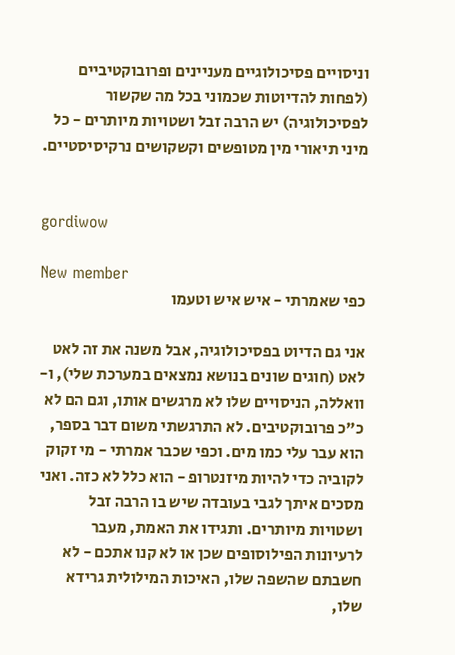וניסויים פסיכולוגיים מעניינים ופרובוקטיביים (לפחות להדיוטות שכמוני בכל מה שקשור לפסיכולוגיה) יש הרבה זבל ושטויות מיותרים - כל מיני תיאורי מין מטופשים וקשקושים נרקיסיסטיים.


gordiwow

New member
כפי שאמרתי - איש איש וטעמו

אני גם הדיוט בפסיכולוגיה, אבל משנה את זה לאט לאט (חוגים שונים בנושא נמצאים במערכת שלי), ו-וואללה, הניסויים שלו לא מרגשים אותו, וגם הם לא כ"כ פרובוקטיבים. לא התרגשתי משום דבר בספר, הוא עבר עלי כמו מים. וכפי שכבר אמרתי - מי זקוק לקוביה כדי להיות מיזנטרופ - הוא כלל לא כזה. ואני מסכים איתך לגבי בעובדה שיש בו הרבה זבל ושטויות מיותרים. ותגידו את האמת, מעבר לרעיונות הפילוסופים שכן או לא קנו אתכם - לא חשבתם שהשפה שלו, האיכות המילולית גרידא שלו,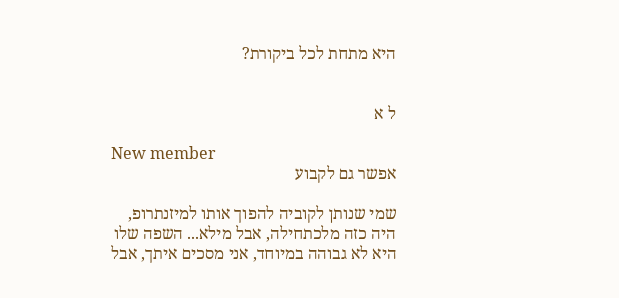היא מתחת לכל ביקורת?


ל א

New member
אפשר גם לקבוע

שמי שנותן לקוביה להפוך אותו למיזנתרופ, היה כזה מלכתחילה, אבל מילא... השפה שלו היא לא גבוהה במיוחד, אני מסכים איתך, אבל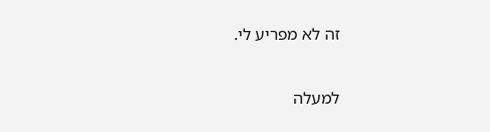זה לא מפריע לי.

למעלה